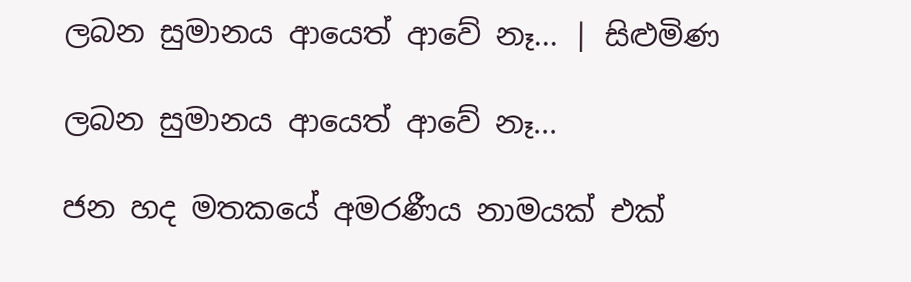ලබන සුමානය ආයෙත් ආවේ නෑ... | සිළුමිණ

ලබන සුමානය ආයෙත් ආවේ නෑ...

ජන හද මතකයේ අමරණීය නාමයක් එක්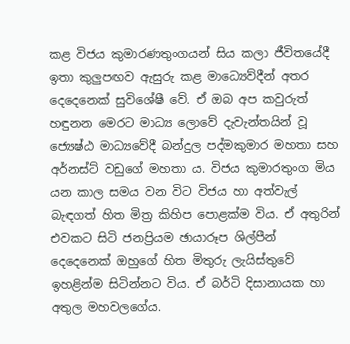කළ විජය කුමාරණතුංගයන් සිය කලා ජීවිතයේදී ඉතා කුලුපඟව ඇසුරු කළ මාධ්‍ය‍ෙව්දීන් අතර දෙදෙනෙක් සුවිශේෂී වේ. ඒ ඔබ අප කවුරුත් හඳුනන මෙරට මාධ්‍ය ලොවේ දැවැන්තයින් වූ ජ්‍යෙෂ්ඨ මාධ්‍යවේදී බන්දුල පද්මකුමාර මහතා සහ අර්නස්ට් වඩුගේ මහතා ය. විජය කුමාරතුංග මිය යන කාල සමය වන විට විජය හා අත්වැල් බැඳගත් හිත මිත්‍ර කිහිප පොළක්ම විය. ඒ අතුරින් එවකට සිටි ජනප්‍රියම ඡායාරූප ශිල්පීන් දෙදෙනෙක් ඔහුගේ හිත මිතුරු ලැයිස්තුවේ ඉහළින්ම සිටින්නට විය. ඒ බර්ටි දිසානායක හා අතුල මහවලගේය.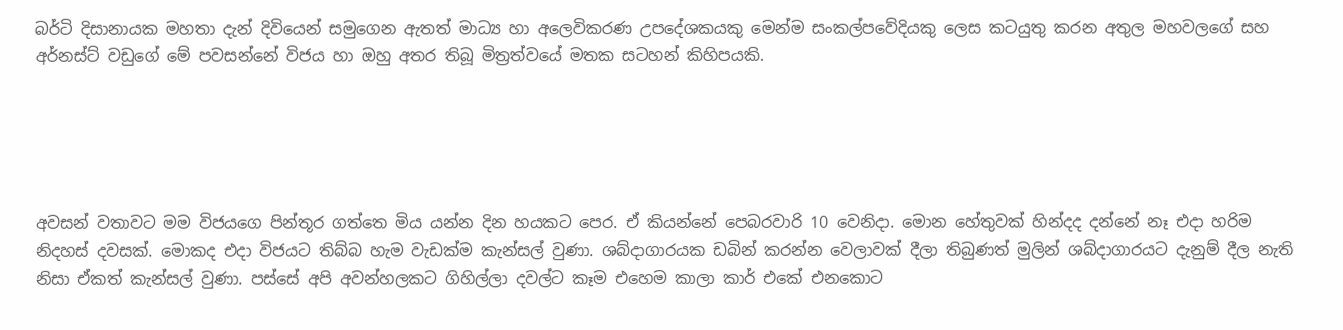බර්ටි දිසානායක මහතා දැන් දිවියෙන් සමුගෙන ඇතත් මාධ්‍ය හා අලෙවිකරණ උපදේශකයකු මෙන්ම සංකල්පවේදියකු ලෙස කටයුතු කරන අතුල මහවලගේ සහ අර්නස්ට් වඩුගේ මේ පවසන්නේ විජය හා ඔහු අතර තිබූ මිත්‍රත්වයේ මතක සටහන් කිහිපයකි.





අවසන් වතාවට මම විජයගෙ පින්තූර ගත්තෙ මිය යන්න දින හයකට පෙර. ඒ කියන්නේ පෙබරවාරි 10 වෙනිදා. මොන හේතුවක් හින්දද දන්නේ නෑ එදා හරිම නිදහස් දවසක්. මොකද එදා විජයට තිබ්බ හැම වැඩක්ම කැන්සල් වුණා. ශබ්දාගාරයක ඩබින් කරන්න වෙලාවක් දීලා තිබුණත් මුලින් ශබ්දාගාරයට දැනුම් දීල නැති නිසා ඒකත් කැන්සල් වුණා. පස්සේ අපි අවන්හලකට ගිහිල්ලා දවල්ට කෑම එහෙම කාලා කාර් එකේ එනකොට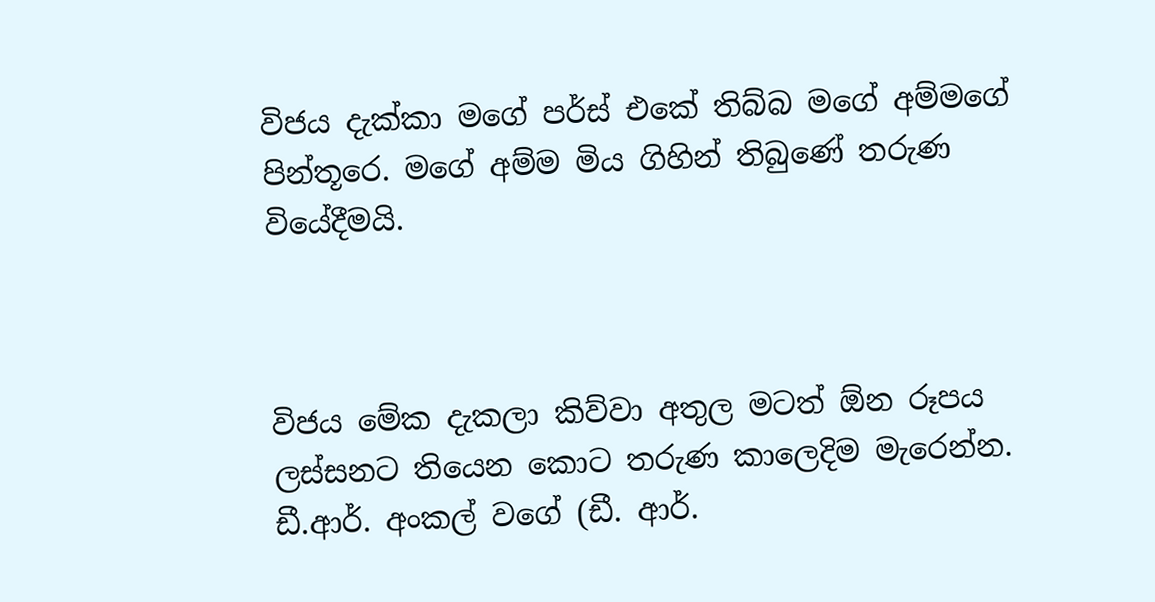විජය දැක්කා මගේ පර්ස් එකේ තිබ්බ මගේ අම්මගේ පින්තූරෙ. මගේ අම්ම මිය ගිහින් තිබුණේ තරුණ වියේදීමයි.



විජය මේක දැකලා කිව්වා අතුල මටත් ඕන රූපය ලස්සනට තියෙන කොට තරුණ කාලෙදිම මැරෙන්න. ඩී.ආර්. අංකල් වගේ (ඩී. ආර්.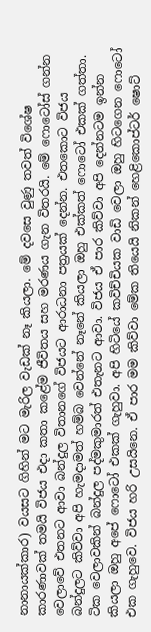නානායක්කාර) වයසට ගිහින් මට මැරිල වැඩක් නෑ කියලා. මේ දවසෙ වුණු තවත් විශේෂ කාරණාවක් තමයි විජය එදා කතා කළේම ජීවිතය සහ මරණය ගැන විතරයි. මේ ෆොටෝස් ගන්න වෙලාවේ එතනට ආවා බන්දුල විතානගේ විජයට ආරාධනා පත්‍රයක් දෙන්න. එතකොට විජය බන්දුලට කිව්වා අපි හැමදාමත් හම්බ වෙන්නේ නෑනේ කියලා ඔහු එක්කත් ෆොටෝ එකක් ගත්තා. ටික වෙලාවකින් බන්දුල පද්මකුමාරත් එතැනට ආවා. විජය ඒ පාර කිව්වා අපි දෙන්නටම ඉන්න කියලා ඔහු අපේ ෆොටෝ එකක් ගැහුවා. අපි හිටියේ කවිච්චියක වාඩි වෙලා ඔහු හිටගෙන ෆොටෝ එක ගැහුවෙ. විජය හරි උසයිනෙ. ඒ පාර මම කිව්වා මේක තියෙයි නිකන් හෙළිකොප්ටර් ෂොට්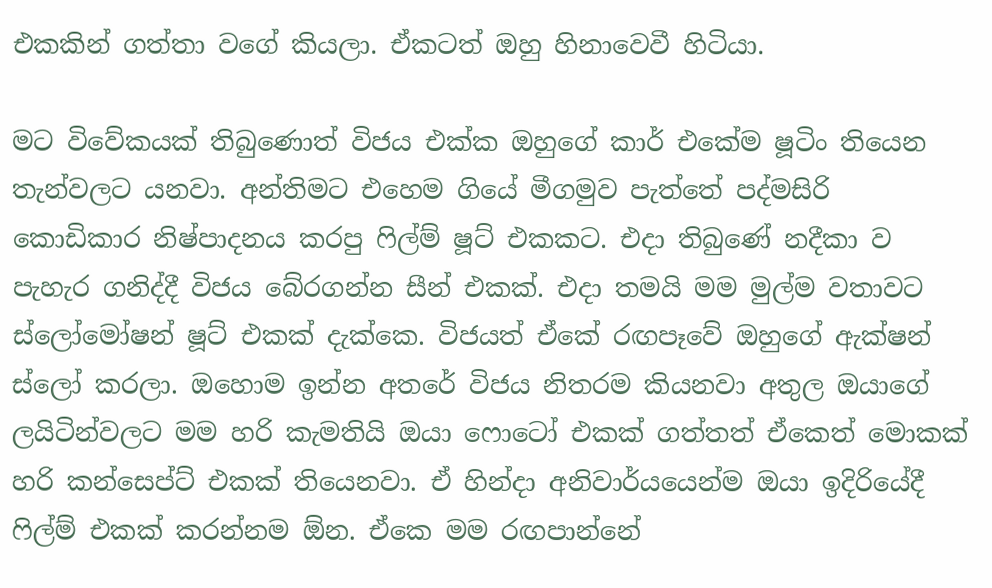එකකින් ගත්තා වගේ කියලා. ඒකටත් ඔහු හිනාවෙවී හිටියා.

මට විවේකයක් තිබුණොත් විජය එක්ක ඔහුගේ කාර් එකේම ෂූටිං තියෙන තැන්වලට යනවා. අන්තිමට එහෙම ගියේ මීගමුව පැත්තේ පද්මසිරි කොඩිකාර නිෂ්පාදනය කරපු ෆිල්ම් ෂූට් එකකට. එදා තිබුණේ නදීකා ව පැහැර ගනිද්දී විජය බේරගන්න සීන් එකක්. එදා තමයි මම මුල්ම වතාවට ස්ලෝමෝෂන් ෂූට් එකක් දැක්කෙ. විජයත් ඒකේ රඟපෑවේ ඔහුගේ ඇක්ෂන් ස්ලෝ කරලා. ඔහොම ඉන්න අතරේ විජය නිතරම කියනවා අතුල ඔයාගේ ලයිටින්වලට මම හරි කැමතියි ඔයා ෆොටෝ එකක් ගත්තත් ඒකෙත් මොකක් හරි කන්සෙප්ට් එකක් තියෙනවා. ඒ හින්දා අනිවාර්යයෙන්ම ඔයා ඉදිරියේදී ෆිල්ම් එකක් කරන්නම ඕන. ඒකෙ මම රඟපාන්නේ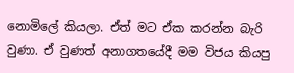නොමිලේ කියලා. ඒත් මට ඒක කරන්න බැරි වුණා. ඒ වුණත් අනාගතයේදී මම විජය කියපු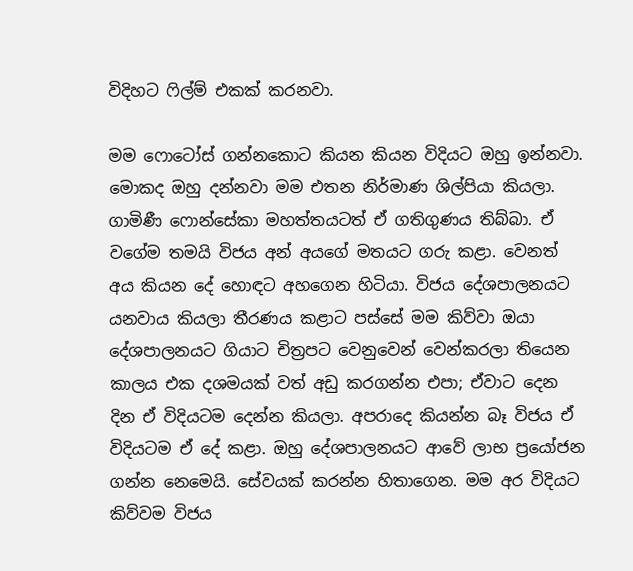විදිහට ෆිල්ම් එකක් කරනවා.

මම ෆොටෝස් ගන්නකොට කියන කියන විදියට ඔහු ඉන්නවා. මොකද ඔහු දන්නවා මම එතන නිර්මාණ ශිල්පියා කියලා. ගාමිණී ෆොන්සේකා මහත්තයටත් ඒ ගතිගුණය තිබ්බා. ඒ වගේම තමයි විජය අන් අයගේ මතයට ගරු කළා. වෙනත් අය කියන දේ හොඳට අහගෙන හිටියා. විජය දේශපාලනයට යනවාය කියලා තීරණය කළාට පස්සේ මම කිව්වා ඔයා දේශපාලනයට ගියාට චිත්‍රපට වෙනුවෙන් වෙන්කරලා තියෙන කාලය එක දශමයක් වත් අඩු කරගන්න එපා; ඒවාට දෙන දින ඒ විදියටම දෙන්න කියලා. අපරාදෙ කියන්න බෑ විජය ඒ විදියටම ඒ දේ කළා. ඔහු දේශපාලනයට ආවේ ලාභ ප්‍රයෝජන ගන්න නෙමෙයි. සේවයක් කරන්න හිතාගෙන. මම අර විදියට කිව්වම විජය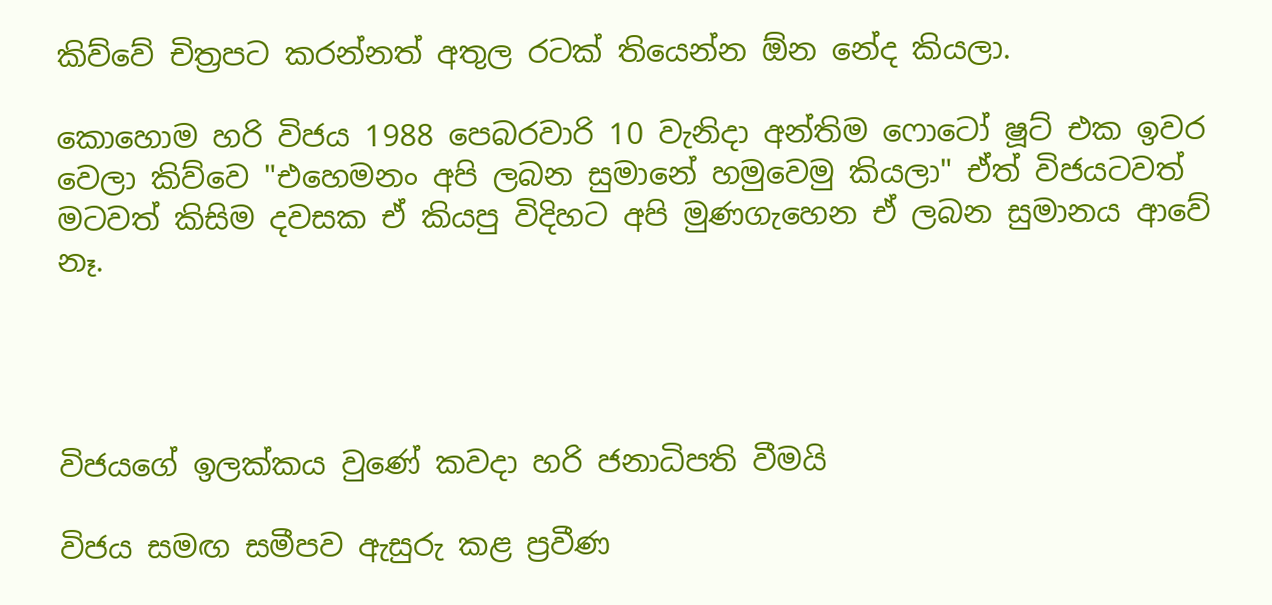කිව්වේ චිත්‍රපට කරන්නත් අතුල රටක් තියෙන්න ඕන නේද කියලා.

කොහොම හරි විජය 1988 පෙබරවාරි 10 වැනිදා අන්තිම ෆොටෝ ෂූට් එක ඉවර වෙලා කිව්වෙ "එහෙමනං අපි ලබන සුමානේ හමුවෙමු කියලා" ඒත් විජයටවත් මටවත් කිසිම දවසක ඒ කියපු විදිහට අපි මුණගැහෙන ඒ ලබන සුමානය ආවේ නෑ.




විජයගේ ඉලක්කය වුණේ කවදා හරි ජනාධිපති වීමයි

විජය සමඟ සමීපව ඇසුරු කළ ප්‍රවීණ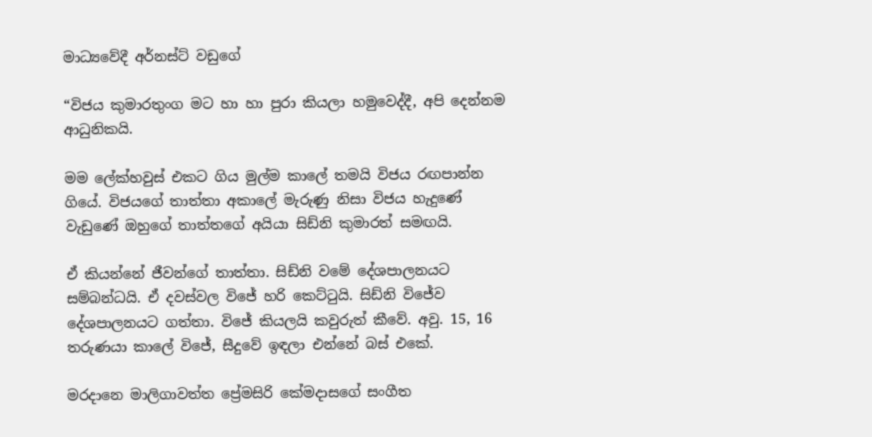මාධ්‍යවේදී අර්නස්ට් වඩුගේ

“විජය කුමාරතුංග මට හා හා පුරා කියලා හමුවෙද්දී, අපි දෙන්නම ආධුනිකයි.

මම ලේක්හවුස් එකට ගිය මුල්ම ක‍ාලේ තමයි විජය රඟපාන්න ගියේ. විජයගේ තාත්තා අකාලේ මැරුණු නිසා විජය හැදුණේ වැඩුණේ ඔහුගේ තාත්තගේ අයියා සිඩ්නි කුමාරත් සමඟයි.

ඒ කියන්නේ ජීවන්ගේ තාත්තා. සිඩ්නි වමේ දේශපාලනයට සම්බන්ධයි. ඒ දවස්වල විජේ හරි කෙට්ටුයි. සිඩ්නි විජේව දේශපාලනයට ගත්තා. විජේ කියලයි කවුරුත් කීවේ. අවු. 15, 16 තරුණයා ක‍ාලේ විජේ, සීදුවේ ඉඳලා එන්නේ බස් එකේ.

මරදානෙ මාලිගාවත්ත ප්‍රේමසිරි කේමදාසගේ සංගීත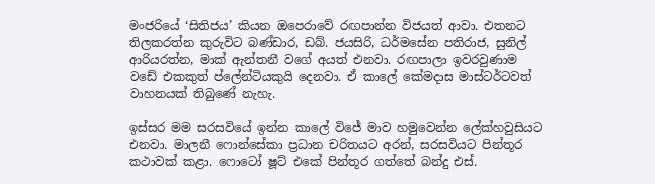මංජරියේ ‘සිතිජය’ කියන ඔපෙරාවේ රඟපාන්න විජයත් ආවා. එතනට තිලකරත්න කුරුවිට බණ්ඩාර, ඩබ්. ජයසිරි, ධර්මසේන පතිරාජ, සුනිල් ආරියරත්න, මාක් ඇන්තනී වගේ අයත් එනවා. රඟපාලා ඉවරවුණාම වඩේ එකකුත් ප්ලේන්ටියකුයි දෙනවා. ඒ කාලේ කේමදාස මාස්ටර්ටවත් වාහනයක් තිබුණේ නැහැ.

ඉස්සර මම සරසවියේ ඉන්න කාලේ විජේ මාව හමුවෙන්න ලේක්හවුසියට එනවා. මාලනී ෆොන්සේකා ප්‍රධාන චරිතයට අරන්, සරසවියට පින්තූර කථාවක් කළා. ෆොටෝ ෂූට් එකේ පින්තූර ගත්තේ බන්දු එස්.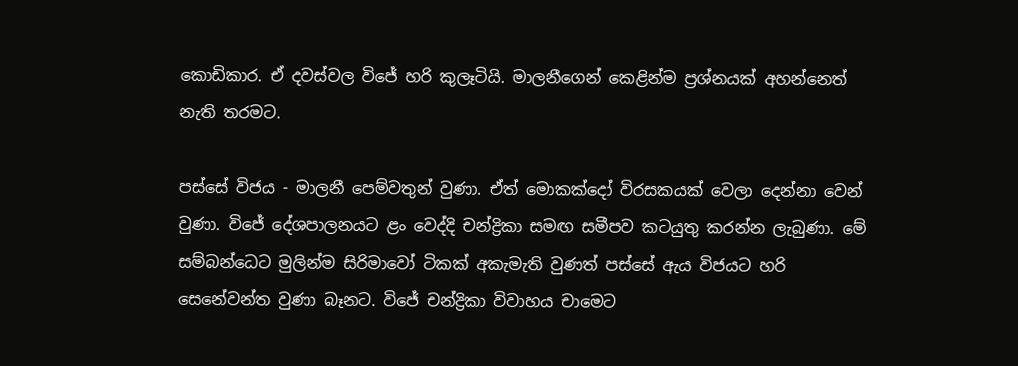කොඩිකාර. ඒ දවස්වල විජේ හරි කුලෑටියි. මාලනීගෙන් කෙළින්ම ප්‍රශ්නයක් අහන්නෙත් නැති තරමට.

පස්සේ විජය - මාලනී පෙම්වතුන් වුණා. ඒත් මොකක්දෝ විරසකයක් වෙලා දෙන්නා වෙන් වුණා. විජේ දේශපාලනයට ළං වෙද්දි චන්ද්‍රිකා සමඟ සමීපව කටයුතු කරන්න ලැබුණා. මේ සම්බන්ධෙට මුලින්ම සිරිමාවෝ ටිකක් අකැමැති වුණත් පස්සේ ඇය විජයට හරි සෙනේවන්ත වුණා බෑනට. විජේ චන්ද්‍රිකා විවාහය චාමෙට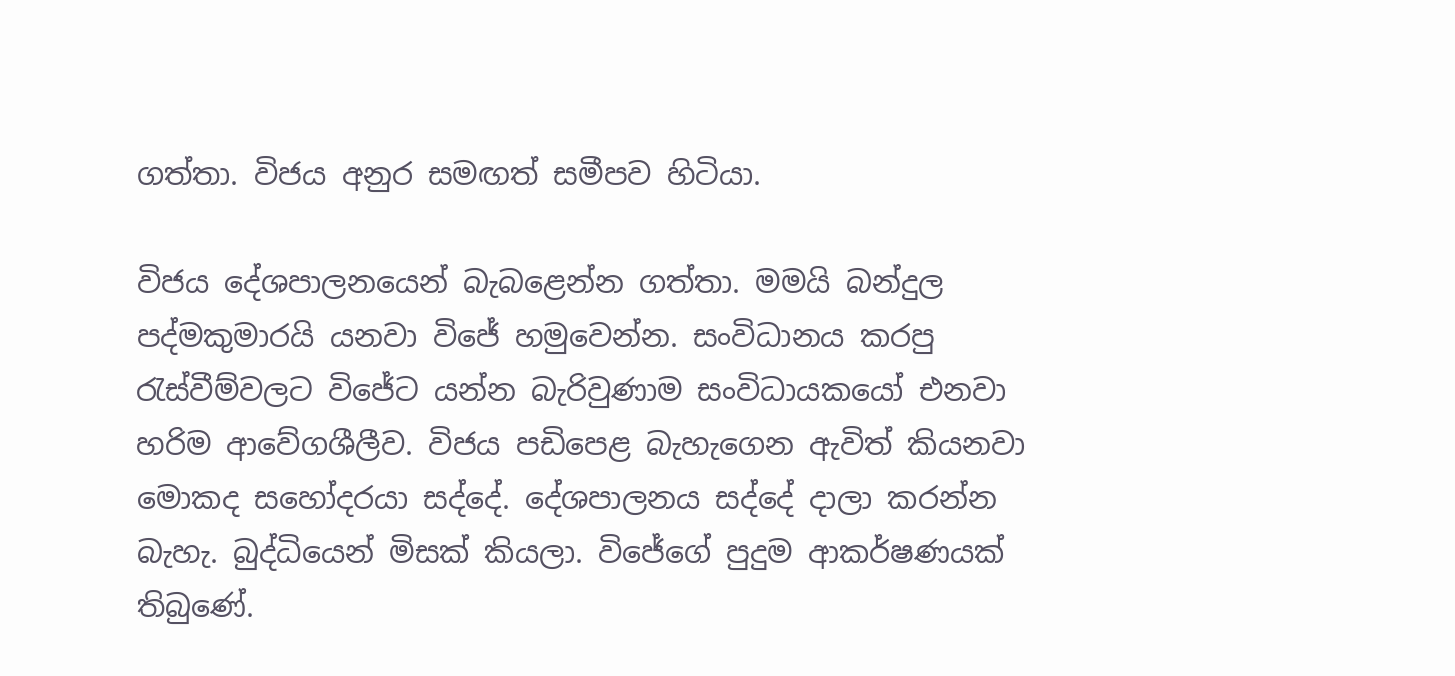ගත්තා. විජය අනුර සමඟත් සමීපව හිටියා.

විජය දේශපාලනයෙන් බැබළෙන්න ගත්තා. මමයි බන්දුල පද්මකුමාරයි යනවා විජේ හමුවෙන්න. සංවිධානය කරපු රැස්වීම්වලට විජේට යන්න බැරිවුණාම සංවිධායකයෝ එනවා හරිම ආවේගශීලීව. විජය පඩිපෙළ බැහැගෙන ඇවිත් කියනවා මොකද සහෝදරයා සද්දේ. දේශපාලනය සද්දේ දාලා කරන්න බැහැ. බුද්ධියෙන් මිසක් කියලා. විජේගේ පුදුම ආකර්ෂණයක් තිබුණේ.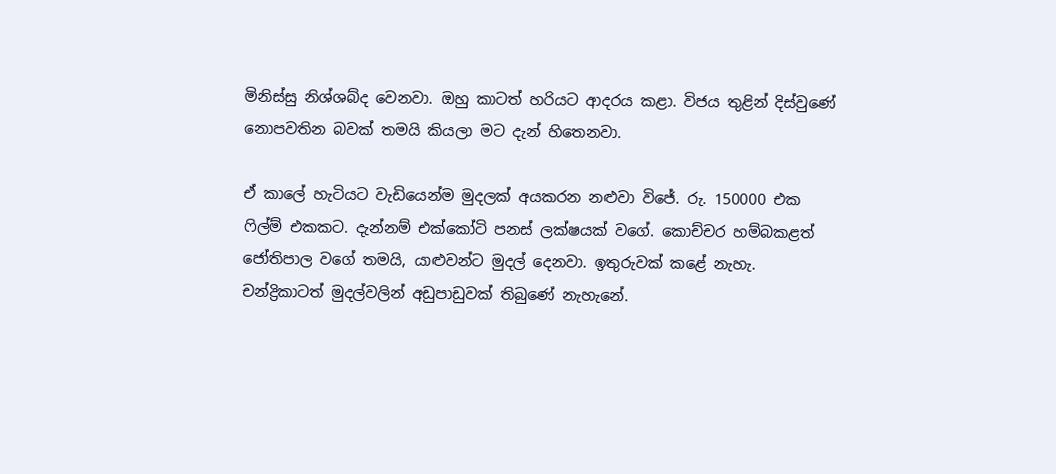මිනිස්සු නිශ්ශබ්ද වෙනවා. ඔහු කාටත් හරියට ආදරය කළා. විජය තුළින් දිස්වුණේ නොපවතින බවක් තමයි කියලා මට දැන් හිතෙනවා.

ඒ කාලේ හැටියට වැඩියෙන්ම මුදලක් අයකරන නළුවා විජේ. රු. 150000 එක ෆිල්ම් එකකට. දැන්නම් එක්කෝටි පනස් ලක්ෂයක් වගේ. කොච්චර හම්බකළත් ජෝතිපාල වගේ තමයි, යාළුවන්ට මුදල් දෙනවා. ඉතුරුවක් කළේ නැහැ. චන්ද්‍රිකාටත් මුදල්වලින් අඩුපාඩුවක් තිබුණේ නැහැනේ.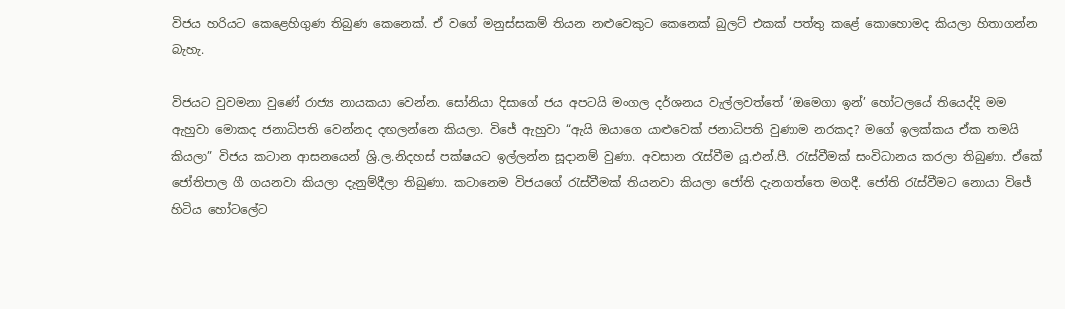විජය හරියට කෙළෙහිගුණ තිබුණ කෙනෙක්. ඒ වගේ මනුස්සකම් තියන නළුවෙකුට කෙනෙක් බුලට් එකක් පත්තු කළේ කොහොමද කියලා හිතාගන්න බැහැ.

විජයට වුවමනා වුණේ රාජ්‍ය නායකයා වෙන්න. සෝනියා දිසාගේ ජය අපටයි මංගල දර්ශනය වැල්ලවත්තේ ‘ඔමෙගා ඉන්’ හෝටලයේ තියෙද්දි මම ඇහුවා මොකද ජනාධිපති වෙන්නද දඟලන්නෙ කියලා. විජේ ඇහුවා “ඇයි ඔයාගෙ යාළුවෙක් ජනාධිපති වුණාම නරකද? මගේ ඉලක්කය ඒක තමයි කියලා” විජය කටාන ආසනයෙන් ශ්‍රි.ල.නිදහස් පක්ෂයට ඉල්ලන්න සූදානම් වුණා. අවසාන රැස්වීම යූ.එන්.පී. රැස්වීමක් සංවිධානය කරලා තිබුණා. ඒකේ ජෝතිපාල ගී ගයනවා කියලා දැනුම්දීලා තිබුණා. කටානෙම විජයගේ රැස්වීමක් තියනවා කියලා ජෝති දැනගත්තෙ මගදී. ජෝති රැස්වීමට නොයා විජේ හිටිය හෝටලේට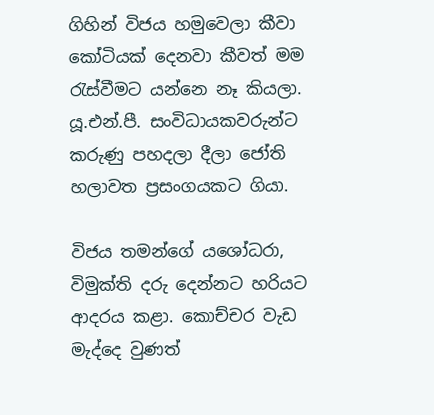ගිහින් විජය හමුවෙලා කීවා කෝටියක් දෙනවා කීවත් මම රැස්වීමට යන්නෙ නෑ කියලා. යූ.එන්.පී. සංවිධායකවරුන්ට කරුණු පහදලා දීලා ජෝති හලාවත ප්‍රසංගයකට ගියා.

විජය තමන්ගේ යශෝධරා, විමුක්ති දරු දෙන්නට හරියට ආදරය කළා. කොච්චර වැඩ මැද්දෙ වුණත්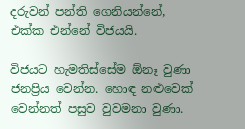දරුවන් පන්ති ගෙනියන්නේ, එක්ක එන්නේ විජයයි.

විජයට හැමතිස්සේම ඕනෑ වුණා ජනප්‍රිය වෙන්න. හොඳ නළුවෙක් වෙන්නත් පසුව වුවමනා වුණා.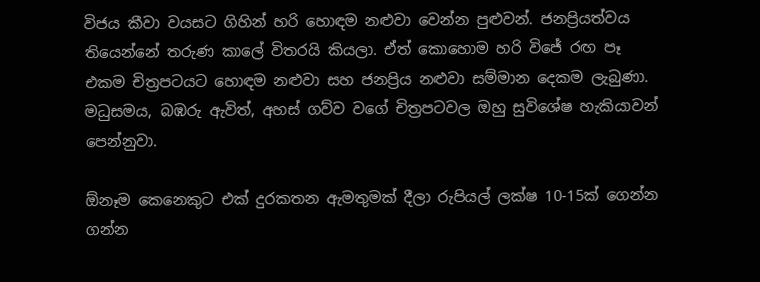විජය කීවා වයසට ගිහින් හරි හොඳම නළුවා වෙන්න පුළුවන්. ජනප්‍රියත්වය තියෙන්නේ තරුණ කාලේ විතරයි කියලා. ඒත් කොහොම හරි විජේ රඟ පෑ එකම චිත්‍රපටයට හොඳම නළුවා සහ ජනප්‍රිය නළුවා සම්මාන දෙකම ලැබුණා. මධුසමය, බඹරු ඇවිත්, අහස් ගව්ව වගේ චිත්‍රපටවල ඔහු සුවිශේෂ හැකියාවන් පෙන්නුවා.

ඕනෑම කෙනෙකුට එක් දුරකතන ඇමතුමක් දීලා රුපියල් ලක්ෂ 10-15ක් ගෙන්න ගන්න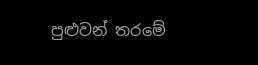පුළුවන් තරමේ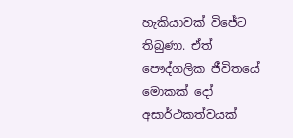හැකියාවක් විජේට තිබුණා. ඒත් පෞද්ගලික ජීවිතයේ මොකක් දෝ අසාර්ථකත්වයක්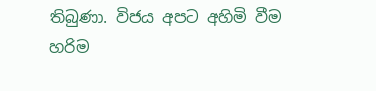තිබුණා. විජය අපට අහිමි වීම හරිම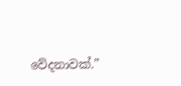වේදනාවක්.”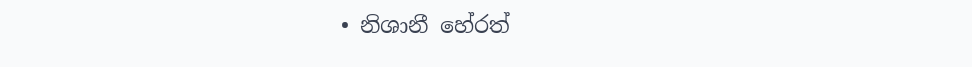• නිශානී හේරත්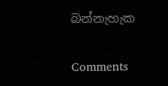බන්නැහැක

Comments